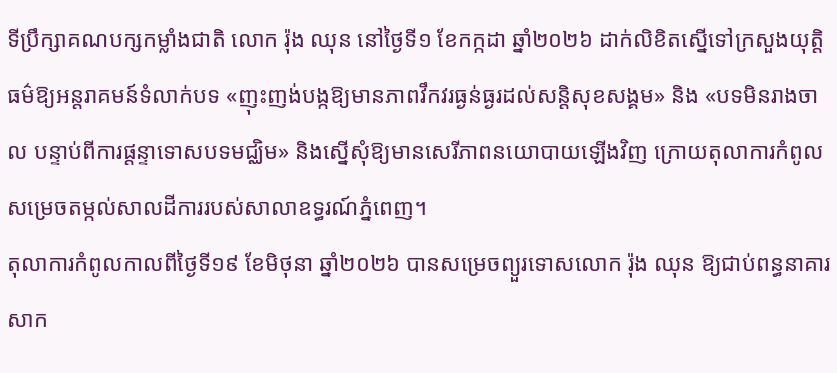ទីប្រឹក្សាគណបក្សកម្លាំងជាតិ លោក រ៉ុង ឈុន នៅថ្ងៃទី១ ខែកក្កដា ឆ្នាំ២០២៦ ដាក់លិខិតស្នើទៅក្រសួងយុត្តិធម៌ឱ្យអន្តរាគមន៍ទំលាក់បទ «ញុះញង់បង្កឱ្យមានភាពវឹកវរធ្ងន់ធ្ងរដល់សន្តិសុខសង្គម» និង «បទមិនរាងចាល បន្ទាប់ពីការផ្ដន្ទាទោសបទមជ្ឈិម» និងសើ្នសុំឱ្យមានសេរីភាពនយោបាយឡើងវិញ ក្រោយតុលាការកំពូលសម្រេចតម្កល់សាលដីការរបស់សាលាឧទ្ធរណ៍ភ្នំពេញ។
តុលាការកំពូលកាលពីថ្ងៃទី១៩ ខែមិថុនា ឆ្នាំ២០២៦ បានសម្រេចព្យួរទោសលោក រ៉ុង ឈុន ឱ្យជាប់ពន្ធនាគារសាក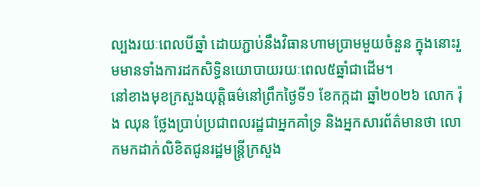ល្បងរយៈពេលបីឆ្នាំ ដោយភ្ជាប់នឹងវិធានហាមប្រាមមួយចំនួន ក្នុងនោះរួមមានទាំងការដកសិទ្ធិនយោបាយរយៈពេល៥ឆ្នាំជាដើម។
នៅខាងមុខក្រសួងយុត្តិធម៌នៅព្រឹកថ្ងៃទី១ ខែកក្កដា ឆ្នាំ២០២៦ លោក រ៉ុង ឈុន ថ្លែងប្រាប់ប្រជាពលរដ្ឋជាអ្នកគាំទ្រ និងអ្នកសារព័ត៌មានថា លោកមកដាក់លិខិតជូនរដ្ឋមន្រ្តីក្រសួង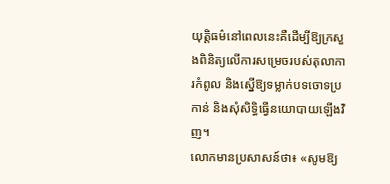យុត្តិធម៌នៅពេលនេះគឺដើម្បីឱ្យក្រសួងពិនិត្យលើការសម្រេចរបស់តុលាការកំពូល និងស្នើឱ្យទម្លាក់បទចោទប្រកាន់ និងសុំសិទ្ធិធ្វើនយោបាយឡើងវិញ។
លោកមានប្រសាសន៍ថា៖ «សូមឱ្យ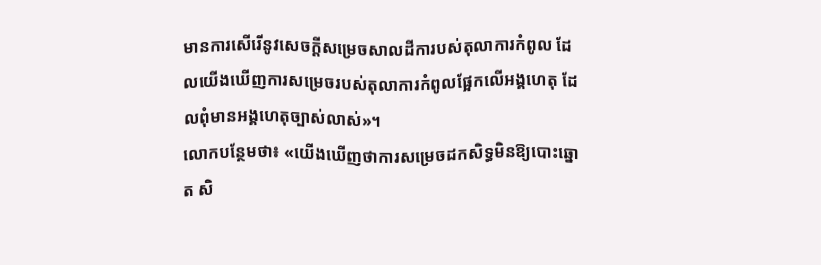មានការសើរើនូវសេចក្ដីសម្រេចសាលដីការបស់តុលាការកំពូល ដែលយើងឃើញការសម្រេចរបស់តុលាការកំពូលផ្អែកលើអង្គហេតុ ដែលពុំមានអង្គហេតុច្បាស់លាស់»។
លោកបន្ថែមថា៖ «យើងឃើញថាការសម្រេចដកសិទ្ធមិនឱ្យបោះឆ្នោត សិ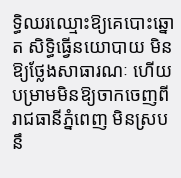ទ្ធិឈរឈ្មោះឱ្យគេបោះឆ្នោត សិទ្ធិធ្វើនយោបាយ មិនឱ្យថ្លែងសាធារណៈ ហើយបម្រាមមិនឱ្យចាកចេញពីរាជធានីភ្នំពេញ មិនស្របនឹ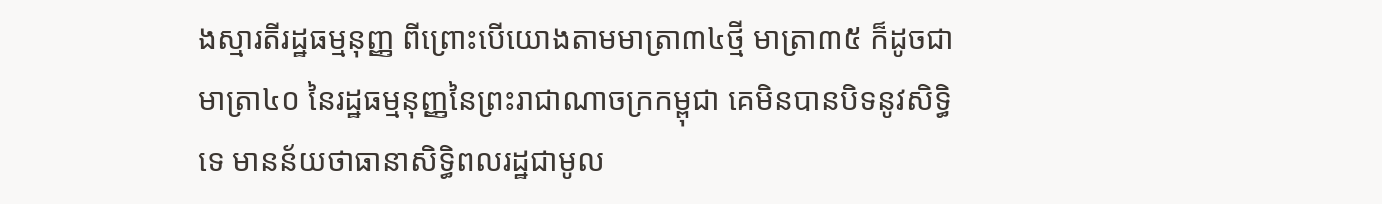ងស្មារតីរដ្ឋធម្មនុញ្ញ ពីព្រោះបើយោងតាមមាត្រា៣៤ថ្មី មាត្រា៣៥ ក៏ដូចជាមាត្រា៤០ នៃរដ្ឋធម្មនុញ្ញនៃព្រះរាជាណាចក្រកម្ពុជា គេមិនបានបិទនូវសិទ្ធិទេ មានន័យថាធានាសិទ្ធិពលរដ្ឋជាមូល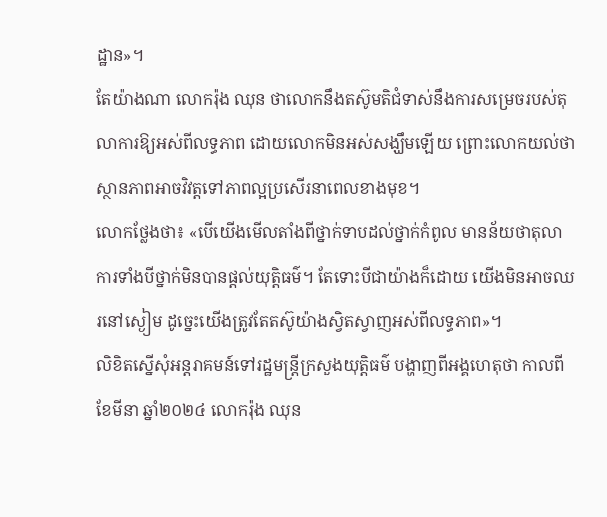ដ្ឋាន»។
តែយ៉ាងណា លោករ៉ុង ឈុន ថាលោកនឹងតស៊ូមតិជំទាស់នឹងការសម្រេចរបស់តុលាការឱ្យអស់ពីលទ្ធភាព ដោយលោកមិនអស់សង្ឃឹមឡើយ ព្រោះលោកយល់ថាស្ថានភាពអាចវិវត្តទៅភាពល្អប្រសើរនាពេលខាងមុខ។
លោកថ្លែងថា៖ «បើយើងមើលតាំងពីថ្នាក់ទាបដល់ថ្នាក់កំពូល មានន័យថាតុលាការទាំងបីថ្នាក់មិនបានផ្ដល់យុត្តិធម៌។ តែទោះបីជាយ៉ាងក៏ដោយ យើងមិនអាចឈរនៅស្ងៀម ដូច្នេះយើងត្រូវតែតស៊ូយ៉ាងស្វិតស្វាញអស់ពីលទ្ធភាព»។
លិខិតស្នើសុំអន្តរាគមន៍ទៅរដ្ឋមន្ត្រីក្រសួងយុត្តិធម៌ បង្ហាញពីអង្គហេតុថា កាលពីខែមីនា ឆ្នាំ២០២៤ លោករ៉ុង ឈុន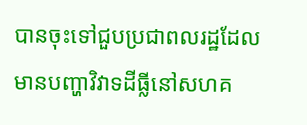បានចុះទៅជួបប្រជាពលរដ្ឋដែលមានបញ្ហាវិវាទដីធ្លីនៅសហគ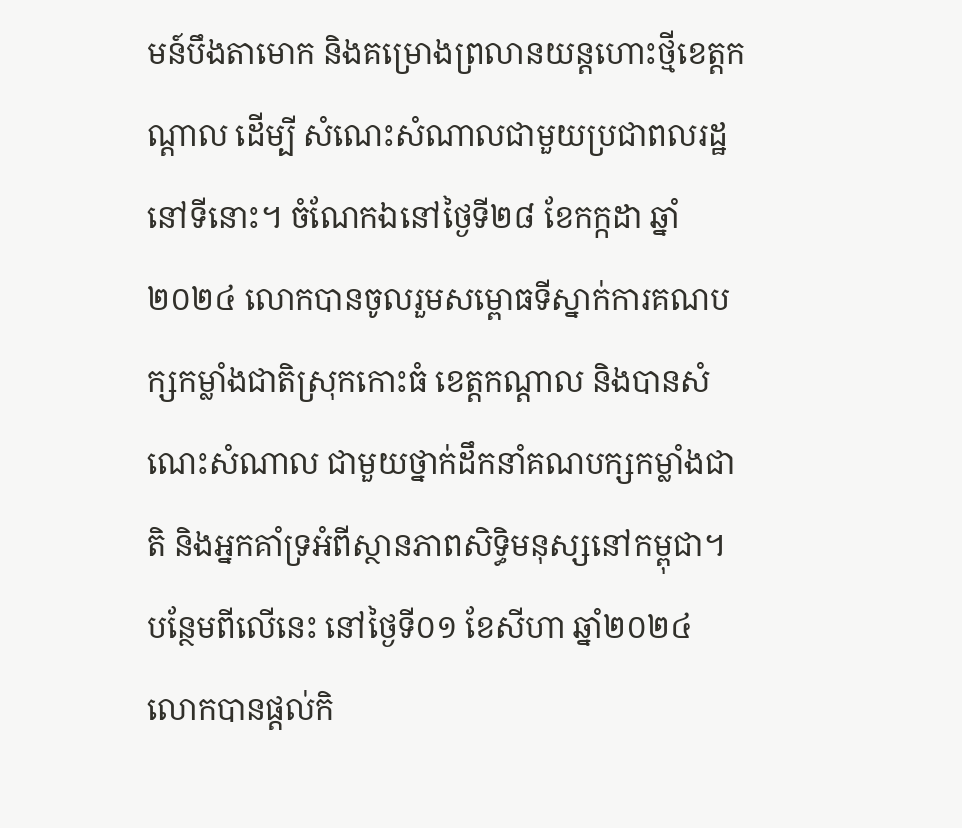មន៍បឹងតាមោក និងគម្រោងព្រលានយន្តហោះថ្មីខេត្តកណ្តាល ដើម្បី សំណេះសំណាលជាមួយប្រជាពលរដ្ឋនៅទីនោះ។ ចំណែកឯនៅថ្ងៃទី២៨ ខែកក្កដា ឆ្នាំ២០២៤ លោកបានចូលរួមសម្ពោធទីស្នាក់ការគណបក្សកម្លាំងជាតិស្រុកកោះធំ ខេត្តកណ្តាល និងបានសំណេះសំណាល ជាមួយថ្នាក់ដឹកនាំគណបក្សកម្លាំងជាតិ និងអ្នកគាំទ្រអំពីស្ថានភាពសិទ្ធិមនុស្សនៅកម្ពុជា។ បន្ថែមពីលើនេះ នៅថ្ងៃទី០១ ខែសីហា ឆ្នាំ២០២៤ លោកបានផ្តល់កិ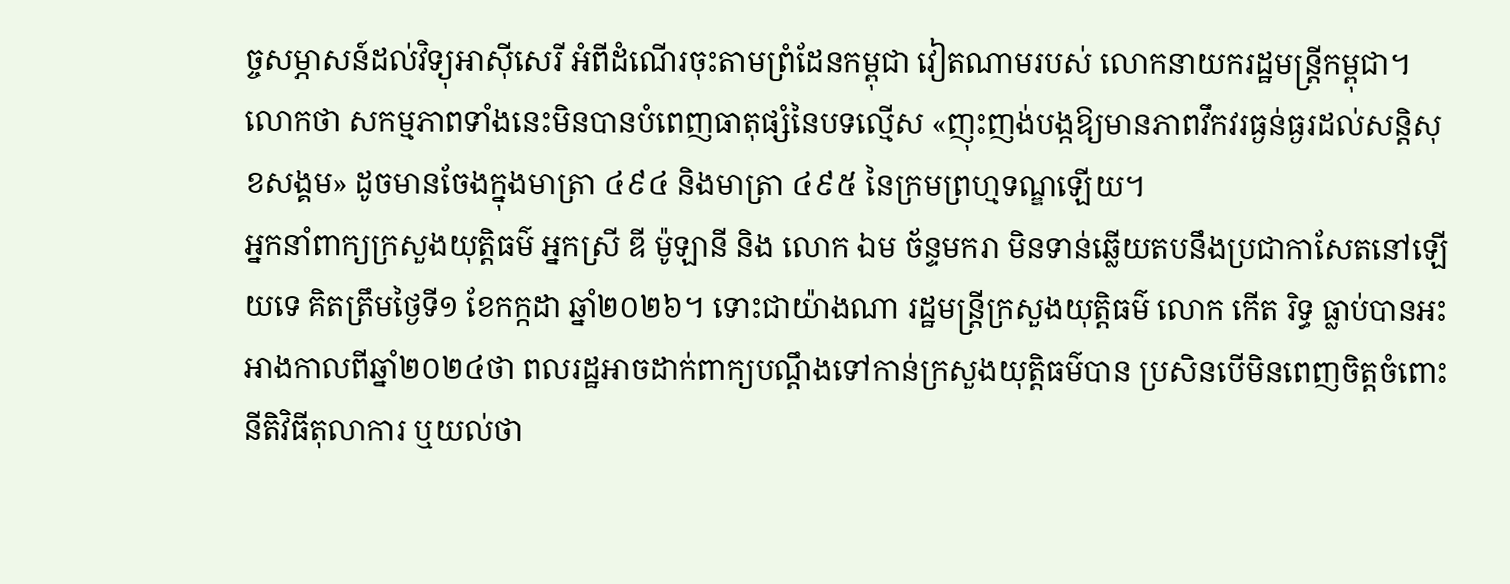ច្ចសម្ភាសន៍ដល់វិទ្យុអាស៊ីសេរី អំពីដំណើរចុះតាមព្រំដែនកម្ពុជា វៀតណាមរបស់ លោកនាយករដ្ឋមន្ត្រីកម្ពុជា។
លោកថា សកម្មភាពទាំងនេះមិនបានបំពេញធាតុផ្សំនៃបទល្មើស «ញុះញង់បង្កឱ្យមានភាពវឹកវរធ្ងន់ធ្ងរដល់សន្តិសុខសង្គម» ដូចមានចែងក្នុងមាត្រា ៤៩៤ និងមាត្រា ៤៩៥ នៃក្រមព្រហ្មទណ្ឌឡើយ។
អ្នកនាំពាក្យក្រសួងយុត្តិធម៌ អ្នកស្រី ឌី ម៉ូឡានី និង លោក ឯម ច័ន្ទមករា មិនទាន់ឆ្លើយតបនឹងប្រជាកាសែតនៅឡើយទេ គិតត្រឹមថ្ងៃទី១ ខែកក្កដា ឆ្នាំ២០២៦។ ទោះជាយ៉ាងណា រដ្ឋមន្រ្តីក្រសួងយុត្តិធម៌ លោក កើត រិទ្ធ ធ្លាប់បានអះអាងកាលពីឆ្នាំ២០២៤ថា ពលរដ្ឋអាចដាក់ពាក្យបណ្តឹងទៅកាន់ក្រសួងយុត្តិធម៌បាន ប្រសិនបើមិនពេញចិត្តចំពោះនីតិវិធីតុលាការ ឬយល់ថា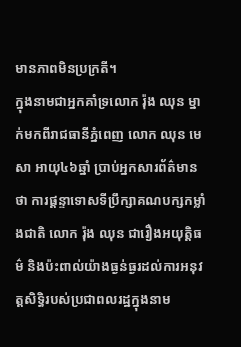មានភាពមិនប្រក្រតី។
ក្នុងនាមជាអ្នកគាំទ្រលោក រ៉ុង ឈុន ម្នាក់មកពីរាជធានីភ្នំពេញ លោក ឈុន មេសា អាយុ៤៦ឆ្នាំ ប្រាប់អ្នកសារព័ត៌មានថា ការផ្ដន្ទាទោសទីប្រឹក្សាគណបក្សកម្លាំងជាតិ លោក រ៉ុង ឈុន ជារឿងអយុត្តិធម៌ និងប៉ះពាល់យ៉ាងធ្ងន់ធ្ងរដល់ការអនុវត្តសិទ្ធិរបស់ប្រជាពលរដ្ឋក្នុងនាម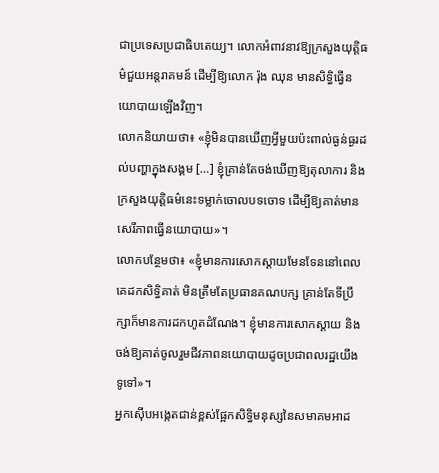ជាប្រទេសប្រជាធិបតេយ្យ។ លោកអំពាវនាវឱ្យក្រសួងយុត្តិធម៌ជួយអន្តរាគមន៍ ដើម្បីឱ្យលោក រ៉ុង ឈុន មានសិទ្ធិធ្វើនយោបាយឡើងវិញ។
លោកនិយាយថា៖ «ខ្ញុំមិនបានឃើញអ្វីមួយប៉ះពាល់ធ្ងន់ធ្ងរដល់បញ្ហាក្នុងសង្គម […] ខ្ញុំគ្រាន់តែចង់ឃើញឱ្យតុលាការ និងក្រសួងយុត្តិធម៌នេះទម្លាក់ចោលបទចោទ ដើម្បីឱ្យគាត់មានសេរីភាពធ្វើនយោបាយ»។
លោកបន្ថែមថា៖ «ខ្ញុំមានការសោកស្ដាយមែនទែននៅពេលគេដកសិទ្ធិគាត់ មិនត្រឹមតែប្រធានគណបក្ស គ្រាន់តែទីប្រឹក្សាក៏មានការដកហូតដំណែង។ ខ្ញុំមានការសោកស្ដាយ និងចង់ឱ្យគាត់ចូលរួមជីវភាពនយោបាយដូចប្រជាពលរដ្ឋយើងទូទៅ»។
អ្នកស៊ើបអង្កេតជាន់ខ្ពស់ផ្អែកសិទ្ធិមនុស្សនៃសមាគមអាដ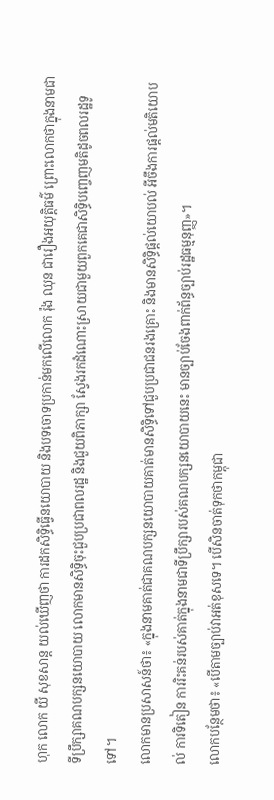ហុក លោក យី សុខសាន្ត យល់ឃើញថា ការដកសិទ្ធិធ្វើនយោបាយ និងបទចោទប្រកាន់មកលើលោក រ៉ុង ឈុន ជារឿងអយុត្តិធម៌ ព្រោះលោកថាក្នុងនាមជាទីប្រឹក្សាគណបក្សនយោបាយ លោកមានសិទ្ធិចុះជួបប្រជាពលរដ្ឋ និងជួយពិភាក្សា ស្វែងរកដំណោះស្រាយជាមួយពួកគេជាសិទ្ធិបញ្ចេញមតិដូចពលរដ្ឋទូទៅ។
លោកមានប្រសាសន៍ថា៖ «ក្នុងនាមគាត់ជាគណបក្សនយោបាយគាត់មានសិទ្ធិទៅជួបប្រជាជនរងគ្រោះ និងមានសិទ្ធិផ្ដល់យោបល់ អីចឹងការផ្ដល់មតិយោបល់ ការទិតៀន ការរិះគន់របស់គាត់ក្នុងនាមជាទីប្រឹក្សារបស់គណបក្សនយោបាយនេះ មានច្បាប់ចែងពាក់ព័ន្ធច្បាប់រដ្ឋធម្មនុញ្ញ»។
លោកបន្ថែមថា៖ «បើតាមច្បាប់វាអត់ខុសទេ។ បើសិនចាត់ទុកថាកម្ពុជា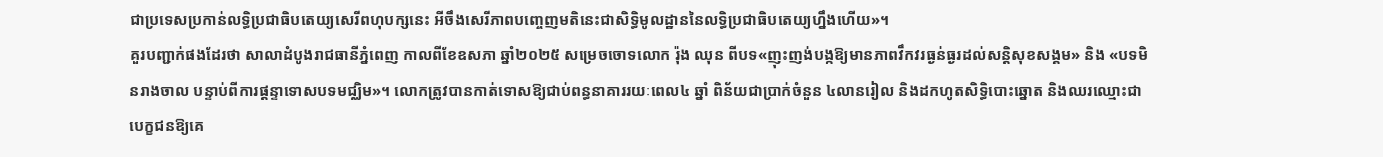ជាប្រទេសប្រកាន់លទ្ធិប្រជាធិបតេយ្យសេរីពហុបក្សនេះ អីចឹងសេរីភាពបញ្ចេញមតិនេះជាសិទ្ធិមូលដ្ឋាននៃលទ្ធិប្រជាធិបតេយ្យហ្នឹងហើយ»។
គួរបញ្ជាក់ផងដែរថា សាលាដំបូងរាជធានីភ្នំពេញ កាលពីខែឧសភា ឆ្នាំ២០២៥ សម្រេចចោទលោក រ៉ុង ឈុន ពីបទ«ញុះញង់បង្កឱ្យមានភាពវឹកវរធ្ងន់ធ្ងរដល់សន្តិសុខសង្គម» និង «បទមិនរាងចាល បន្ទាប់ពីការផ្ដន្ទាទោសបទមជ្ឈិម»។ លោកត្រូវបានកាត់ទោសឱ្យជាប់ពន្ធនាគាររយៈពេល៤ ឆ្នាំ ពិន័យជាប្រាក់ចំនួន ៤លានរៀល និងដកហូតសិទ្ធិបោះឆ្នោត និងឈរឈ្មោះជាបេក្ខជនឱ្យគេ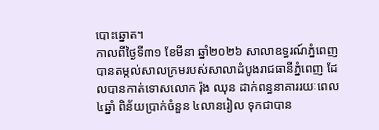បោះឆ្នោត។
កាលពីថ្ងៃទី៣១ ខែមីនា ឆ្នាំ២០២៦ សាលាឧទ្ធរណ៍ភ្នំពេញបានតម្កល់សាលក្រមរបស់សាលាដំបូងរាជធានីភ្នំពេញ ដែលបានកាត់ទោសលោក រ៉ុង ឈុន ដាក់ពន្ធនាគាររយៈពេល៤ឆ្នាំ ពិន័យប្រាក់ចំនួន ៤លានរៀល ទុកជាបាន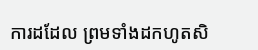ការដដែល ព្រមទាំងដកហូតសិ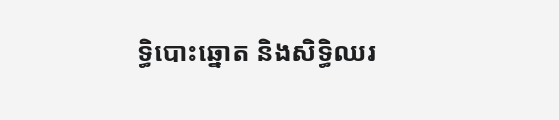ទ្ធិបោះឆ្នោត និងសិទ្ធិឈរ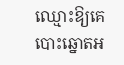ឈ្មោះឱ្យគេបោះឆ្នោតអ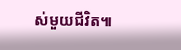ស់មួយជីវិត៕